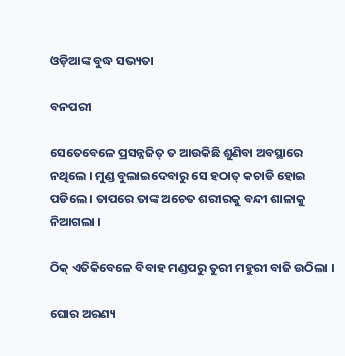ଓଡ଼ିଆଙ୍କ ବୁଦ୍ଧ ସଭ୍ୟତା

ବନପରୀ

ସେତେବେଳେ ପ୍ରସନ୍ନଜିତ୍ ତ ଆଉକିଛି ଶୁଣିବା ଅବସ୍ଥାରେ ନଥିଲେ । ମୁଣ୍ଡ ବୁଲାଇଦେବାରୁ ସେ ହଠାତ୍ କଚାଡି ହୋଇ ପଡିଲେ । ତାପରେ ତାଙ୍କ ଅଚେତ ଶରୀରକୁ ବନ୍ଦୀ ଶାଳାକୁ ନିଆଗଲା ।

ଠିକ୍ ଏତିକିବେଳେ ବିବାହ ମଣ୍ଡପରୁ ତୁରୀ ମହୁରୀ ବାଜି ଉଠିଲା ।

ଘୋର ଅରଣ୍ୟ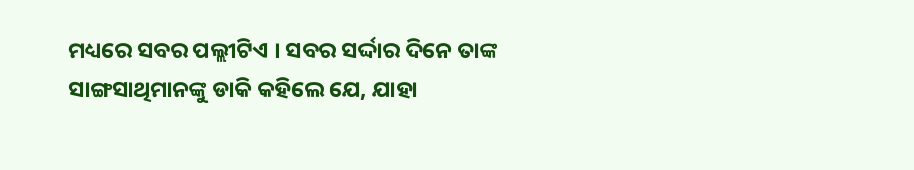ମଧ୍ୟରେ ସବର ପଲ୍ଲୀଟିଏ । ସବର ସର୍ଦ୍ଦାର ଦିନେ ତାଙ୍କ ସାଙ୍ଗସାଥିମାନଙ୍କୁ ଡାକି କହିଲେ ଯେ, ଯାହା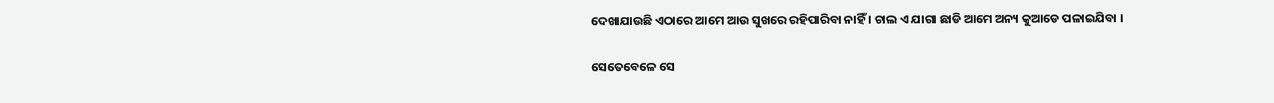ଦେଖାଯାଉଛି ଏଠାରେ ଆମେ ଆଉ ସୁଖରେ ରହିପାରିବା ନାହିଁ । ଚାଲ ଏ ଯାଗା ଛାଡି ଆମେ ଅନ୍ୟ କୁଆଡେ ପଳାଇଯିବା ।

ସେତେବେଳେ ସେ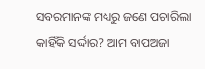ସବରମାନଙ୍କ ମଧ୍ୟରୁ ଜଣେ ପଚାରିଲା କାହିଁକି ସର୍ଦ୍ଦାର? ଆମ ବାପଅଜା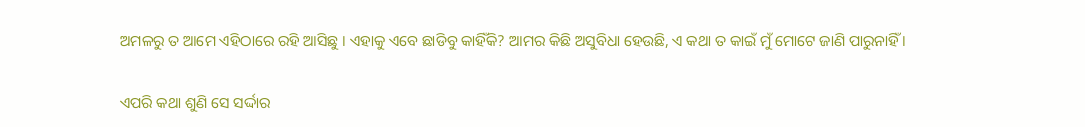ଅମଳରୁ ତ ଆମେ ଏହିଠାରେ ରହି ଆସିଛୁ । ଏହାକୁ ଏବେ ଛାଡିବୁ କାହିଁକି? ଆମର କିଛି ଅସୁବିଧା ହେଉଛି, ଏ କଥା ତ କାଇଁ ମୁଁ ମୋଟେ ଜାଣି ପାରୁନାହିଁ ।

ଏପରି କଥା ଶୁଣି ସେ ସର୍ଦ୍ଦାର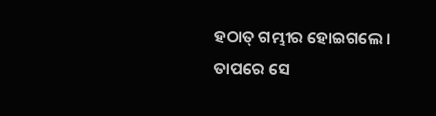ହଠାତ୍ ଗମ୍ଭୀର ହୋଇଗଲେ । ତାପରେ ସେ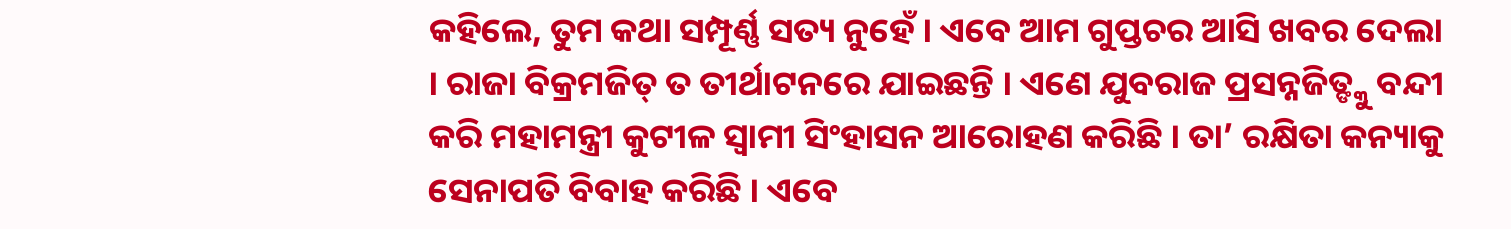କହିଲେ, ତୁମ କଥା ସମ୍ପୂର୍ଣ୍ଣ ସତ୍ୟ ନୁହେଁ । ଏବେ ଆମ ଗୁପ୍ତଚର ଆସି ଖବର ଦେଲା । ରାଜା ବିକ୍ରମଜିତ୍ ତ ତୀର୍ଥାଟନରେ ଯାଇଛନ୍ତି । ଏଣେ ଯୁବରାଜ ପ୍ରସନ୍ନଜିତ୍ଙ୍କୁ ବନ୍ଦୀ କରି ମହାମନ୍ତ୍ରୀ କୁଟୀଳ ସ୍ୱାମୀ ସିଂହାସନ ଆରୋହଣ କରିଛି । ତା’ ରକ୍ଷିତା କନ୍ୟାକୁ ସେନାପତି ବିବାହ କରିଛି । ଏବେ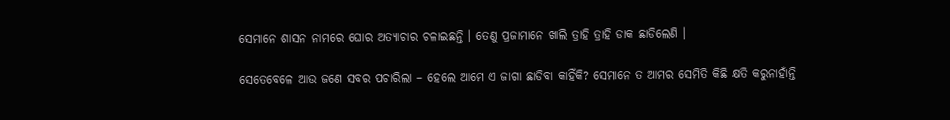ସେମାନେ ଶାସନ ନାମରେ ଘୋର ଅତ୍ୟାଚାର ଚଳାଇଛନ୍ତି । ତେଣୁ ପ୍ରଜାମାନେ ଖାଲି ତ୍ରାହି ତ୍ରାହି ଡାକ ଛାଡିଲେଣି ।

ସେତେବେଳେ ଆଉ ଜଣେ ସବର ପଚାରିଲା – ହେଲେ ଆମେ ଏ ଜାଗା ଛାଡିବା କାହିଁକି? ସେମାନେ ତ ଆମର ସେମିତି କିଛି କ୍ଷତି କରୁନାହାଁନ୍ତି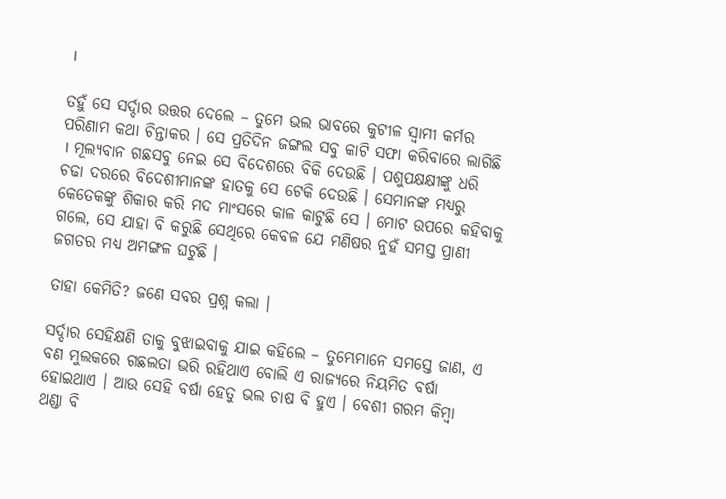।

ତହୁଁ ସେ ସର୍ଦ୍ଦାର ଉତ୍ତର ଦେଲେ – ତୁମେ ଭଲ ଭାବରେ କୁଟୀଳ ସ୍ୱାମୀ କର୍ମର ପରିଣାମ କଥା ଚିନ୍ତାକର । ସେ ପ୍ରତିଦିନ ଜଙ୍ଗଲ ସବୁ କାଟି ସଫା କରିବାରେ ଲାଗିଛି । ମୂଲ୍ୟବାନ ଗଛସବୁ ନେଇ ସେ ବିଦେଶରେ ବିକି ଦେଉଛି । ପଶୁପକ୍ଷକ୍ଷୀଙ୍କୁ ଧରି ଚଢା ଦରରେ ବିଦେଶୀମାନଙ୍କ ହାତକୁ ସେ ଟେକି ଦେଉଛି । ସେମାନଙ୍କ ମଧ୍ୟରୁ କେତେକଙ୍କୁ ଶିକାର କରି ମଦ ମାଂସରେ କାଳ କାଟୁଛି ସେ । ମୋଟ ଉପରେ କହିବାକୁ ଗଲେ, ସେ ଯାହା ବି କରୁଛି ସେଥିରେ କେବଳ ଯେ ମଣିଷର ନୁହଁ ସମସ୍ତ ପ୍ରାଣୀ ଜଗତର ମଧ୍ୟ ଅମଙ୍ଗଳ ଘଟୁଛି ।

ତାହା କେମିତି? ଜଣେ ସବର ପ୍ରଶ୍ନ କଲା ।

ସର୍ଦ୍ଦାର ସେହିକ୍ଷଣି ତାକୁ ବୁଝାଇବାକୁ ଯାଇ କହିଲେ – ତୁମ୍ଭେମାନେ ସମସ୍ତେ ଜାଣ, ଏ ବଣ ମୁଲକରେ ଗଛଲତା ଭରି ରହିଥାଏ ବୋଲି ଏ ରାଜ୍ୟରେ ନିୟମିତ ବର୍ଷା ହୋଇଥାଏ । ଆଉ ସେହି ବର୍ଷା ହେତୁ ଭଲ ଚାଷ ବି ହୁଏ । ବେଶୀ ଗରମ କିମ୍ବା ଥଣ୍ଡା ବି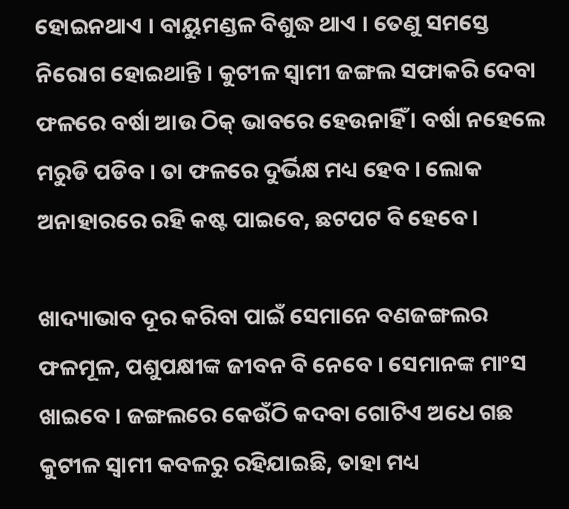ହୋଇନଥାଏ । ବାୟୁମଣ୍ଡଳ ବିଶୁଦ୍ଧ ଥାଏ । ତେଣୁ ସମସ୍ତେ ନିରୋଗ ହୋଇଥାନ୍ତି । କୁଟୀଳ ସ୍ୱାମୀ ଜଙ୍ଗଲ ସଫାକରି ଦେବା ଫଳରେ ବର୍ଷା ଆଉ ଠିକ୍ ଭାବରେ ହେଉନାହିଁ । ବର୍ଷା ନହେଲେ ମରୁଡି ପଡିବ । ତା ଫଳରେ ଦୁର୍ଭିକ୍ଷ ମଧ୍ୟ ହେବ । ଲୋକ ଅନାହାରରେ ରହି କଷ୍ଟ ପାଇବେ, ଛଟପଟ ବି ହେବେ ।

ଖାଦ୍ୟାଭାବ ଦୂର କରିବା ପାଇଁ ସେମାନେ ବଣଜଙ୍ଗଲର ଫଳମୂଳ, ପଶୁପକ୍ଷୀଙ୍କ ଜୀବନ ବି ନେବେ । ସେମାନଙ୍କ ମାଂସ ଖାଇବେ । ଜଙ୍ଗଲରେ କେଉଁଠି କଦବା ଗୋଟିଏ ଅଧେ ଗଛ କୁଟୀଳ ସ୍ୱାମୀ କବଳରୁ ରହିଯାଇଛି, ତାହା ମଧ୍ୟ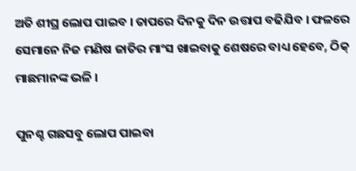ଅତି ଶୀଘ୍ର ଲୋପ ପାଇବ । ତାପରେ ଦିନକୁ ଦିନ ଉତ୍ତାପ ବଢିଯିବ । ଫଳରେ ସେମାନେ ନିଜ ମଣିଷ ଜାତିର ମାଂସ ଖାଇବାକୁ ଶେଷରେ ବାଧ୍ୟ ହେବେ, ଠିକ୍ ମାଛମାନଙ୍କ ଭଳି ।

ପୁନଶ୍ଚ ଗଛସବୁ ଲୋପ ପାଇବା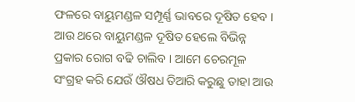ଫଳରେ ବାୟୁମଣ୍ଡଳ ସମ୍ପୂର୍ଣ୍ଣ ଭାବରେ ଦୂଷିତ ହେବ । ଆଉ ଥରେ ବାୟୁମଣ୍ଡଳ ଦୂଷିତ ହେଲେ ବିଭିନ୍ନ ପ୍ରକାର ରୋଗ ବଢି ଚାଲିବ । ଆମେ ଚେରମୂଳ ସଂଗ୍ରହ କରି ଯେଉଁ ଔଷଧ ତିଆରି କରୁଛୁ ତାହା ଆଉ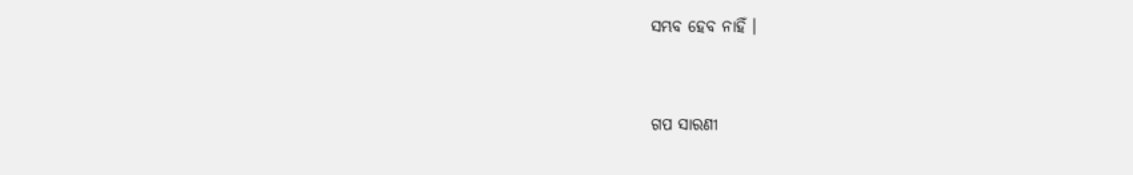ସମ୍ଭବ ହେବ ନାହିଁ ।


ଗପ ସାରଣୀ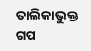ତାଲିକାଭୁକ୍ତ ଗପ